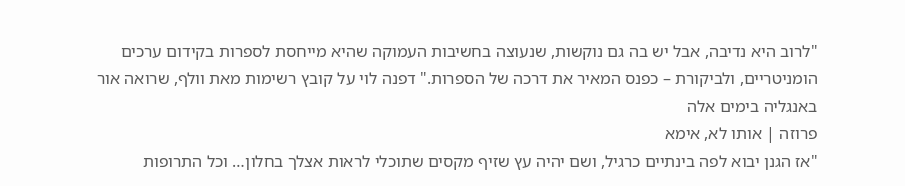"לרוב היא נדיבה, אבל יש בה גם נוקשות, שנעוצה בחשיבות העמוקה שהיא מייחסת לספרות בקידום ערכים הומניטריים, ולביקורת – כפנס המאיר את דרכה של הספרות." דפנה לוי על קובץ רשימות מאת וולף, שרואה אור באנגליה בימים אלה
פרוזה | אותו לא, אימא
"אז הגנן יבוא לפה בינתיים כרגיל, ושם יהיה עץ שזיף מקסים שתוכלי לראות אצלך בחלון… וכל התרופות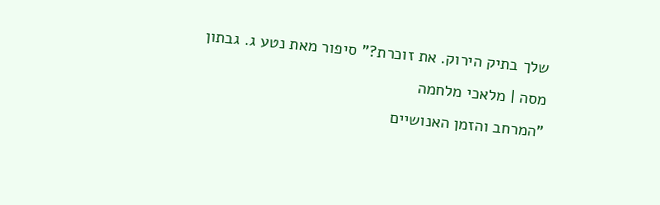שלך בתיק הירוק. את זוכרת?" סיפור מאת נטע ג. גבתון
מסה | מלאכי מלחמה
"המרחב והזמן האנושיים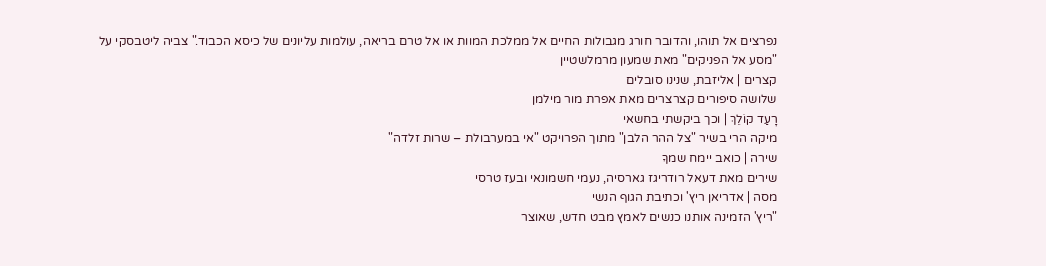נפרצים אל תוהו, והדובר חורג מגבולות החיים אל ממלכת המוות או אל טרם בריאה, עולמות עליונים של כיסא הכבוד." צביה ליטבסקי על "מסע אל הפניקים" מאת שמעון מרמלשטיין
קצרים | אליזבת, שנינו סובלים
שלושה סיפורים קצרצרים מאת אפרת מור מילמן
רָעַד קוֹלֵךְ | וכך ביקשתי בחשאי
מיקה הרי בשיר "צל ההר הלבן" מתוך הפרויקט "אי במערבולת – שרות זלדה"
שירה | כואב יימח שמךָ
שירים מאת דעאל רודריגז גארסיה, נעמי חשמונאי ובעז טרסי
מסה | אדריאן ריץ' וכתיבת הגוף הנשי
"ריץ' הזמינה אותנו כנשים לאמץ מבט חדש, שאוצר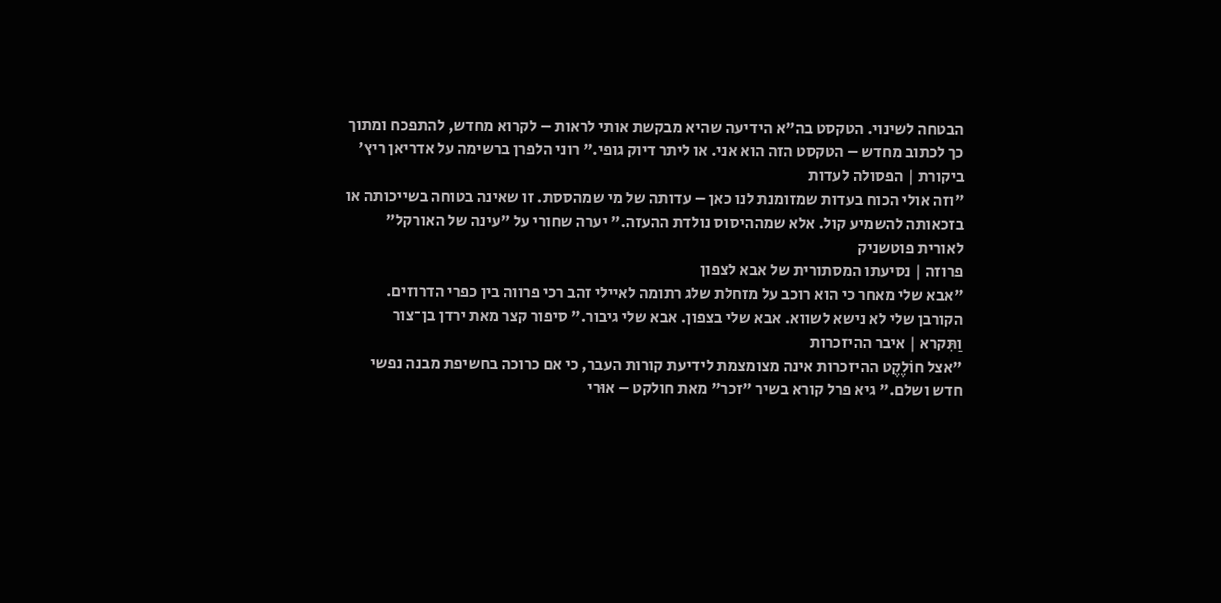הבטחה לשינוי. הטקסט בה"א הידיעה שהיא מבקשת אותי לראות – לקרוא מחדש, להתפכח ומתוך כך לכתוב מחדש – הטקסט הזה הוא אני. או ליתר דיוק גופי." רוני הלפרן ברשימה על אדריאן ריץ'
ביקורת | הפסולה לעדות
"וזה אולי הכוח בעדות שמזומנת לנו כאן – עדותה של מי שמהססת. זו שאינה בטוחה בשייכותה או בזכאותה להשמיע קול. אלא שמההיסוס נולדת ההעזה." יערה שחורי על "עינה של האורקל" לאורית פוטשניק
פרוזה | נסיעתו המסתורית של אבא לצפון
"אבא שלי מאחר כי הוא רוכב על מזחלת שלג רתומה לאיילי זהב רכי פרווה בין כפרי הדרוזים. הקורבן שלי לא נישא לשווא. אבא שלי בצפון. אבא שלי גיבור." סיפור קצר מאת ירדן בן־צור
וַתִּקרא | איבר ההיזכרות
"אצל חוֹלֶקֶט ההיזכרות אינה מצומצמת לידיעת קורות העבר, כי אם כרוכה בחשיפת מבנה נפשי חדש ושלם." גיא פרל קורא בשיר "זכר" מאת חולקט – אוּרי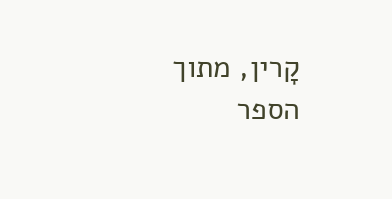קָרין, מתוך הספר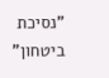"נסיכת ביטחון"